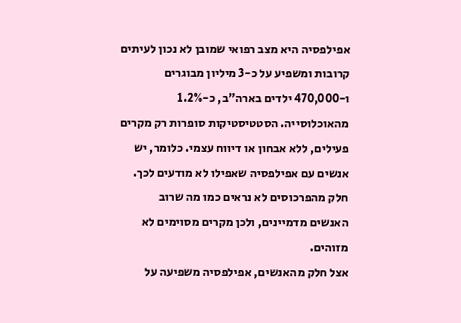אפילפסיה היא מצב רפואי שמובן לא נכון לעיתים קרובות ומשפיע על כ-3 מיליון מבוגרים ו-470,000 ילדים בארה"ב, כ-1.2% מהאוכלוסייה. הסטטיסטיקות סופרות רק מקרים פעילים, ללא אבחון או דיווח עצמי. כלומר, יש אנשים עם אפילפסיה שאפילו לא מודעים לכך. חלק מהפרכוסים לא נראים כמו מה שרוב האנשים מדמיינים, ולכן מקרים מסוימים לא מזוהים.
אצל חלק מהאנשים, אפילפסיה משפיעה על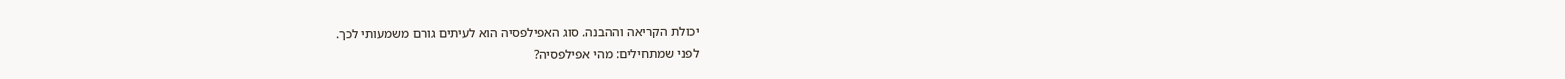יכולת הקריאה וההבנה. סוג האפילפסיה הוא לעיתים גורם משמעותי לכך.
לפני שמתחילים: מהי אפילפסיה?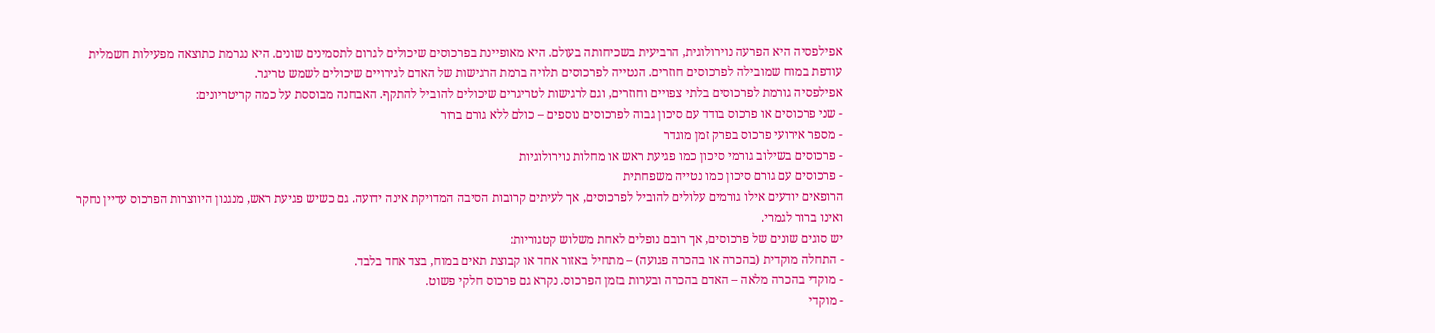אפילפסיה היא הפרעה נוירולוגית, הרביעית בשכיחותה בעולם. היא מאופיינת בפרכוסים שיכולים לגרום לתסמינים שונים. היא נגרמת כתוצאה מפעילות חשמלית עודפת במוח שמובילה לפרכוסים חוזרים. הנטייה לפרכוסים תלויה ברמת הרגישות של האדם לגירויים שיכולים לשמש טריגר.
אפילפסיה גורמת לפרכוסים בלתי צפויים וחוזרים, וגם לרגישות לטריגרים שיכולים להוביל להתקף. האבחנה מבוססת על כמה קריטריונים:
- שני פרכוסים או פרכוס בודד עם סיכון גבוה לפרכוסים נוספים – כולם ללא גורם ברור
- מספר אירועי פרכוס בפרק זמן מוגדר
- פרכוסים בשילוב גורמי סיכון כמו פגיעת ראש או מחלות נוירולוגיות
- פרכוסים עם גורם סיכון כמו נטייה משפחתית
הרופאים יודעים אילו גורמים עלולים להוביל לפרכוסים, אך לעיתים קרובות הסיבה המדויקת אינה ידועה. גם כשיש פגיעת ראש, מנגנון היווצרות הפרכוס עדיין נחקר ואינו ברור לגמרי.
יש סוגים שונים של פרכוסים, אך רובם נופלים לאחת משלוש קטגוריות:
- התחלה מוקדית (בהכרה או בהכרה פגועה) – מתחיל באזור אחד או קבוצת תאים במוח, בצד אחד בלבד.
- מוקדי בהכרה מלאה – האדם בהכרה ובערות בזמן הפרכוס. נקרא גם פרכוס חלקי פשוט.
- מוקדי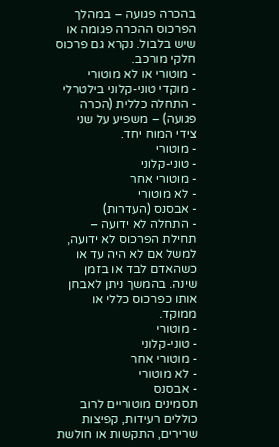בהכרה פגועה – במהלך הפרכוס ההכרה פגומה או שיש בלבול. נקרא גם פרכוס חלקי מורכב.
- מוטורי או לא מוטורי
- מוקדי טוני-קלוני בילטרלי
- התחלה כללית (הכרה פגועה) – משפיע על שני צידי המוח יחד.
- מוטורי
- טוני-קלוני
- מוטורי אחר
- לא מוטורי
- אבסנס (העדרות)
- התחלה לא ידועה – תחילת הפרכוס לא ידועה, למשל אם לא היה עד או כשהאדם לבד או בזמן שינה. בהמשך ניתן לאבחן אותו כפרכוס כללי או ממוקד.
- מוטורי
- טוני-קלוני
- מוטורי אחר
- לא מוטורי
- אבסנס
תסמינים מוטוריים לרוב כוללים רעידות, קפיצות שרירים, התקשות או חולשת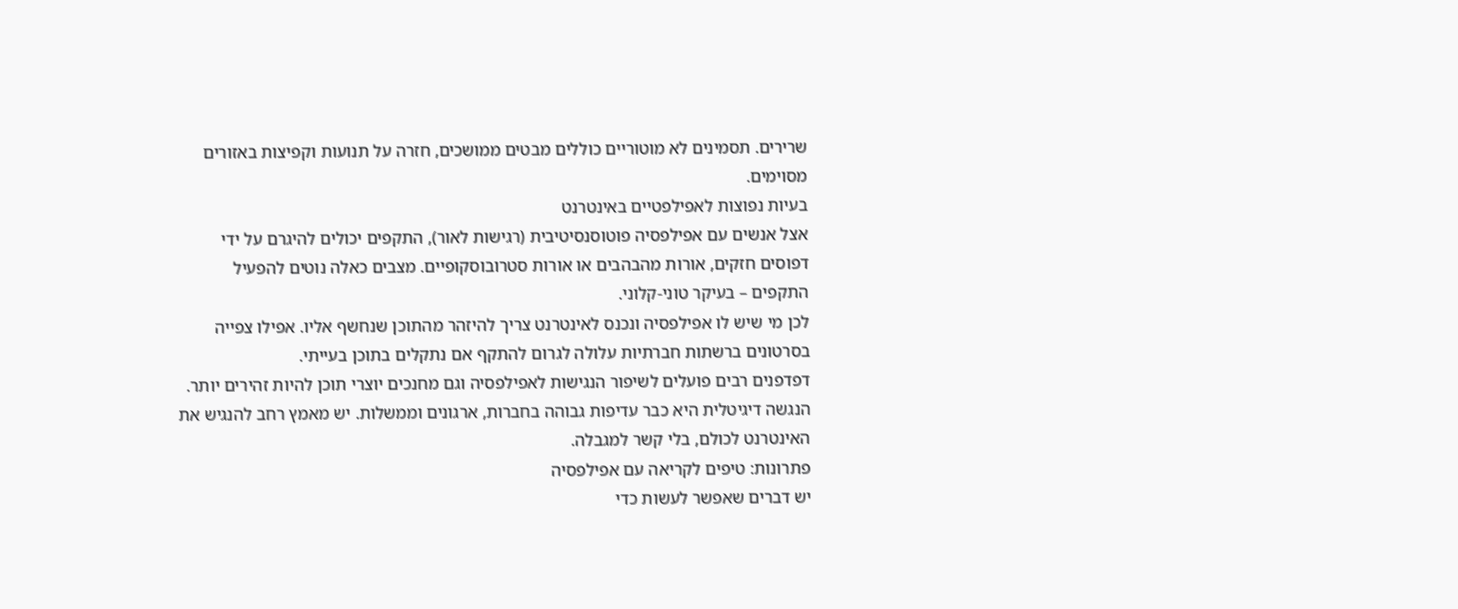שרירים. תסמינים לא מוטוריים כוללים מבטים ממושכים, חזרה על תנועות וקפיצות באזורים מסוימים.
בעיות נפוצות לאפילפטיים באינטרנט
אצל אנשים עם אפילפסיה פוטוסנסיטיבית (רגישות לאור), התקפים יכולים להיגרם על ידי דפוסים חזקים, אורות מהבהבים או אורות סטרובוסקופיים. מצבים כאלה נוטים להפעיל התקפים – בעיקר טוני-קלוני.
לכן מי שיש לו אפילפסיה ונכנס לאינטרנט צריך להיזהר מהתוכן שנחשף אליו. אפילו צפייה בסרטונים ברשתות חברתיות עלולה לגרום להתקף אם נתקלים בתוכן בעייתי.
דפדפנים רבים פועלים לשיפור הנגישות לאפילפסיה וגם מחנכים יוצרי תוכן להיות זהירים יותר. הנגשה דיגיטלית היא כבר עדיפות גבוהה בחברות, ארגונים וממשלות. יש מאמץ רחב להנגיש את האינטרנט לכולם, בלי קשר למגבלה.
פתרונות: טיפים לקריאה עם אפילפסיה
יש דברים שאפשר לעשות כדי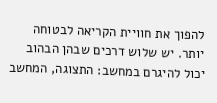להפוך את חוויית הקריאה לבטוחה יותר. יש שלוש דרכים שבהן הבהוב יכול להיגרם במחשב: התצוגה, המחשב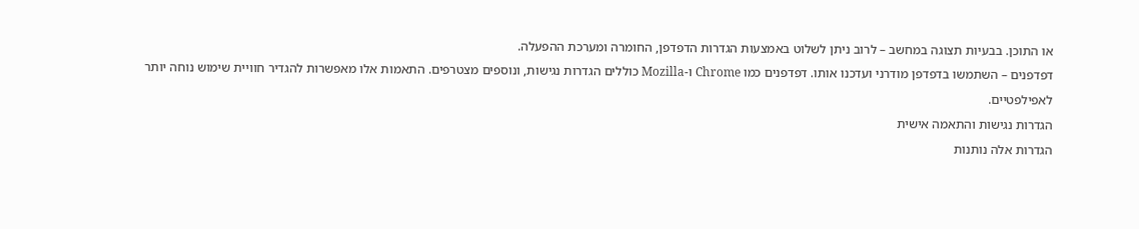או התוכן. בבעיות תצוגה במחשב – לרוב ניתן לשלוט באמצעות הגדרות הדפדפן, החומרה ומערכת ההפעלה.
דפדפנים – השתמשו בדפדפן מודרני ועדכנו אותו. דפדפנים כמו Chrome ו-Mozilla כוללים הגדרות נגישות, ונוספים מצטרפים. התאמות אלו מאפשרות להגדיר חוויית שימוש נוחה יותר לאפילפטיים.
הגדרות נגישות והתאמה אישית
הגדרות אלה נותנות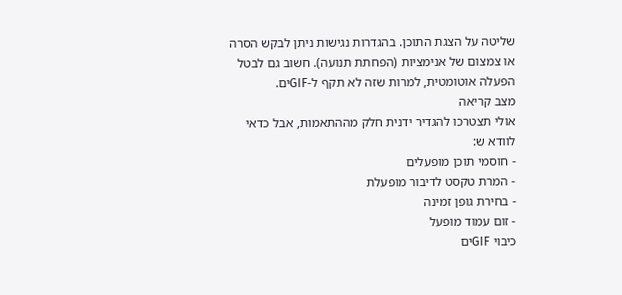שליטה על הצגת התוכן. בהגדרות נגישות ניתן לבקש הסרה או צמצום של אנימציות (הפחתת תנועה). חשוב גם לבטל הפעלה אוטומטית, למרות שזה לא תקף ל-GIFים.
מצב קריאה
אולי תצטרכו להגדיר ידנית חלק מההתאמות, אבל כדאי לוודא ש:
- חוסמי תוכן מופעלים
- המרת טקסט לדיבור מופעלת
- בחירת גופן זמינה
- זום עמוד מופעל
כיבוי GIFים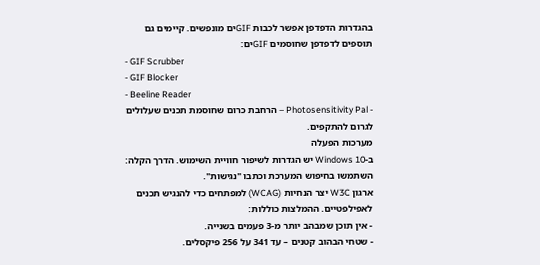בהגדרות הדפדפן אפשר לכבות GIFים מונפשים. קיימים גם תוספים לדפדפן שחוסמים GIFים:
- GIF Scrubber
- GIF Blocker
- Beeline Reader
- Photosensitivity Pal – הרחבת כרום שחוסמת תכנים שעלולים לגרום להתקפים.
מערכות הפעלה
ב-Windows 10 יש הגדרות לשיפור חוויית השימוש. הדרך הקלה: השתמשו בחיפוש המערכת וכתבו "נגישות".
ארגון W3C יצר הנחיות (WCAG) למפתחים כדי להנגיש תכנים לאפילפטיים. ההמלצות כוללות:
- אין תוכן שמבהב יותר מ-3 פעמים בשנייה.
- שטחי הבהוב קטנים – עד 341 על 256 פיקסלים.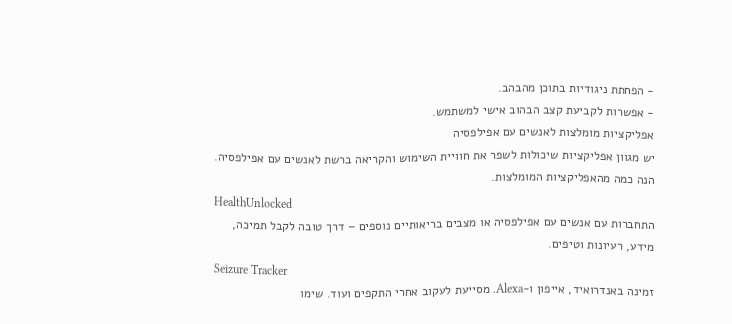- הפחתת ניגודיות בתוכן מהבהב.
- אפשרות לקביעת קצב הבהוב אישי למשתמש.
אפליקציות מומלצות לאנשים עם אפילפסיה
יש מגוון אפליקציות שיכולות לשפר את חוויית השימוש והקריאה ברשת לאנשים עם אפילפסיה. הנה כמה מהאפליקציות המומלצות.
HealthUnlocked
התחברות עם אנשים עם אפילפסיה או מצבים בריאותיים נוספים – דרך טובה לקבל תמיכה, מידע, רעיונות וטיפים.
Seizure Tracker
זמינה באנדרואיד, אייפון ו-Alexa. מסייעת לעקוב אחרי התקפים ועוד. שימו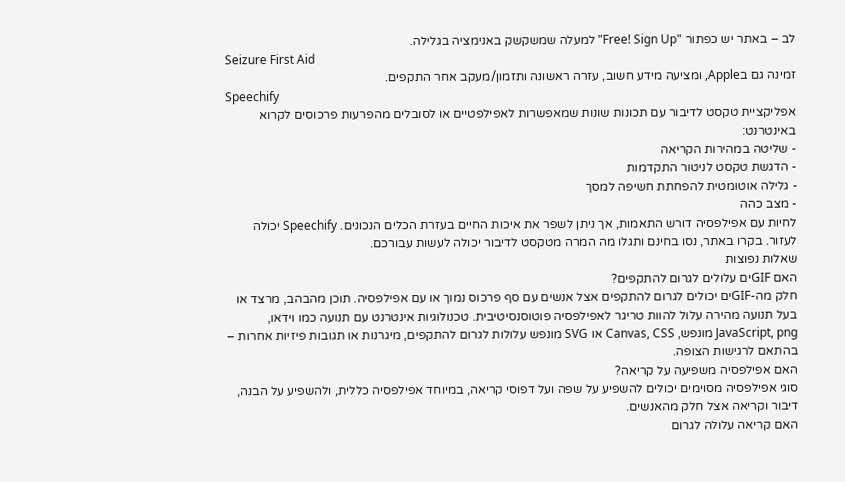לב – באתר יש כפתור "Free! Sign Up" למעלה שמשקשק באנימציה בגלילה.
Seizure First Aid
זמינה גם בApple, ומציעה מידע חשוב, עזרה ראשונה ותזמון/מעקב אחר התקפים.
Speechify
אפליקציית טקסט לדיבור עם תכונות שונות שמאפשרות לאפילפטיים או לסובלים מהפרעות פרכוסים לקרוא באינטרנט:
- שליטה במהירות הקריאה
- הדגשת טקסט לניטור התקדמות
- גלילה אוטומטית להפחתת חשיפה למסך
- מצב כהה
לחיות עם אפילפסיה דורש התאמות, אך ניתן לשפר את איכות החיים בעזרת הכלים הנכונים. Speechify יכולה לעזור. בקרו באתר, נסו בחינם ותגלו מה המרה מטקסט לדיבור יכולה לעשות עבורכם.
שאלות נפוצות
האם GIFים עלולים לגרום להתקפים?
חלק מה-GIFים יכולים לגרום להתקפים אצל אנשים עם סף פרכוס נמוך או עם אפילפסיה. תוכן מהבהב, מרצד או בעל תנועה מהירה עלול להוות טריגר לאפילפסיה פוטוסנסיטיבית. טכנולוגיות אינטרנט עם תנועה כמו וידאו, JavaScript, png מונפש, Canvas, CSS או SVG מונפש עלולות לגרום להתקפים, מיגרנות או תגובות פיזיות אחרות – בהתאם לרגישות הצופה.
האם אפילפסיה משפיעה על קריאה?
סוגי אפילפסיה מסוימים יכולים להשפיע על שפה ועל דפוסי קריאה, במיוחד אפילפסיה כללית, ולהשפיע על הבנה, דיבור וקריאה אצל חלק מהאנשים.
האם קריאה עלולה לגרום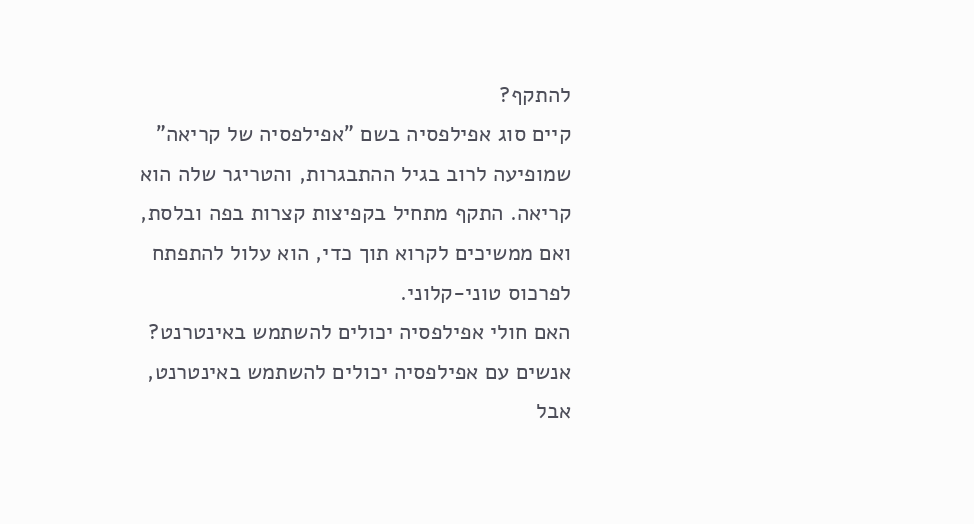להתקף?
קיים סוג אפילפסיה בשם "אפילפסיה של קריאה" שמופיעה לרוב בגיל ההתבגרות, והטריגר שלה הוא קריאה. התקף מתחיל בקפיצות קצרות בפה ובלסת, ואם ממשיכים לקרוא תוך כדי, הוא עלול להתפתח לפרכוס טוני-קלוני.
האם חולי אפילפסיה יכולים להשתמש באינטרנט?
אנשים עם אפילפסיה יכולים להשתמש באינטרנט, אבל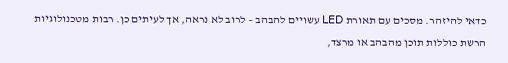כדאי להיזהר. מסכים עם תאורת LED עשויים להבהב – לרוב לא נראה, אך לעיתים כן. רבות מטכנולוגיות הרשת כוללות תוכן מהבהב או מרצד,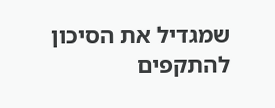שמגדיל את הסיכון להתקפים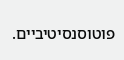פוטוסנסיטיביים.